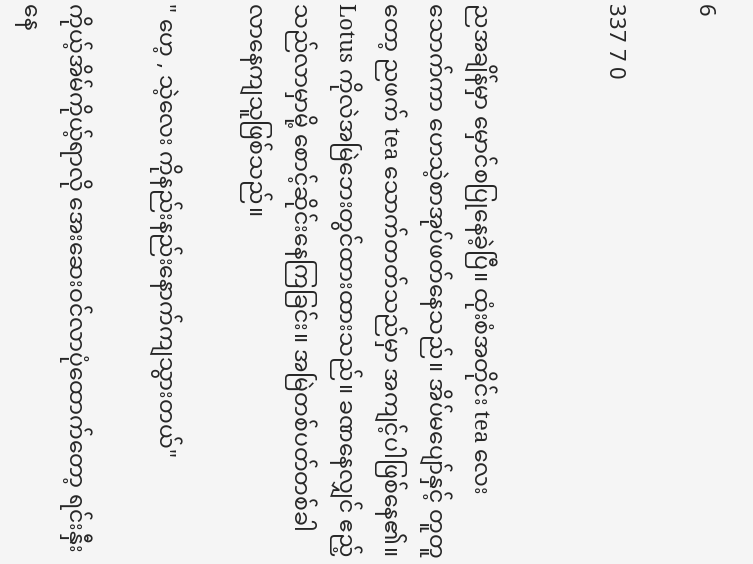6

337 7 0


ညအချိန်မှာ မှောင်စပြုနေခဲ့ပြီ။ ထုံးစံအတိုင်း tea လေးသောက်ကာ ဟေသဲ့စာအုပ်ဖတ်နေသည်။ အိပ်မပျော်နှင့် တူတူတော့ ညဖက် tea သောက်တတ်သည်မှာ အကျင့်ပါဖြစ်နေ၏။ Lotus ကိုလဲအမြဲဘေးတွင်ထားထားသည်။ ခဏနေလျှင် ဧည့်သည်လာမှာမို့ စောင့်ဆိုင်းနေကြခြင်း။ အမြဲတစ်ပတ်တစ်ခါလာနေကျသူဖြစ်သည်။

" ဟေ့ , သဲ့လေး ကိုနည်းနည်းနောက်ကျသွားတယ်"

ကိုယ့်အိမ်ကိုယ့်ရာလို အေးဆေးဝင်လာပုံထောက်တော့ ရင်းနှီးနေ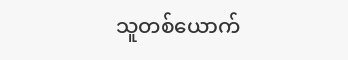သူတစ်ယောက်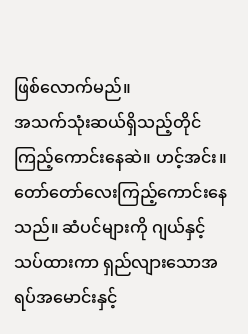ဖြစ်လောက်မည်။
အသက်သုံးဆယ်ရှိသည့်တိုင် ကြည့်ကောင်းနေဆဲ။ ဟင့်အင်း။ တော်တော်လေးကြည့်ကောင်းနေသည်။ ဆံပင်များကို ဂျယ်နှင့်သပ်ထားကာ ရှည်လျားသောအရပ်အမောင်းနှင့်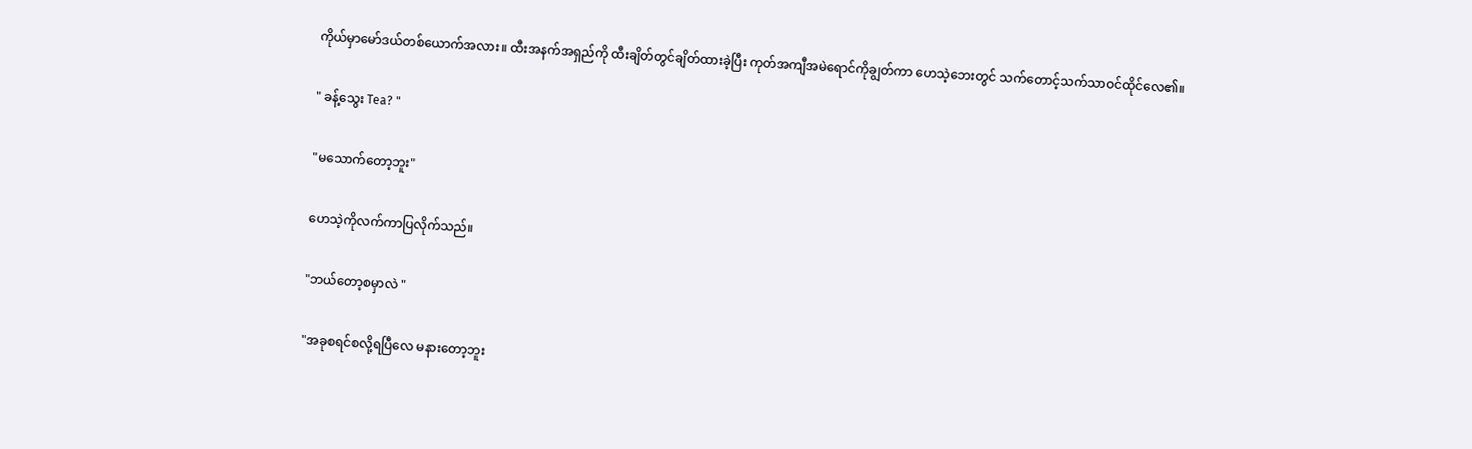ကိုယ်မှာမော်ဒယ်တစ်ယောက်အလား။ ထီးအနက်အရှည်ကို ထီးချိတ်တွင်ချိတ်ထားခဲ့ပြီး ကုတ်အကျီအမဲရောင်ကိုချွတ်ကာ ဟေသဲ့ဘေးတွင် သက်တောင့်သက်သာဝင်ထိုင်လေ၏။

" ခန့်သွေး Tea? "

"မသောက်တော့ဘူး"

ဟေသဲ့ကိုလက်ကာပြလိုက်သည်။

"ဘယ်တော့စမှာလဲ "

"အခုစရင်စလို့ရပြီလေ မနားတော့ဘူး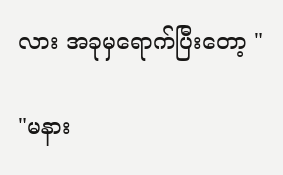လား အခုမှရောက်ပြီးတော့ "

"မနား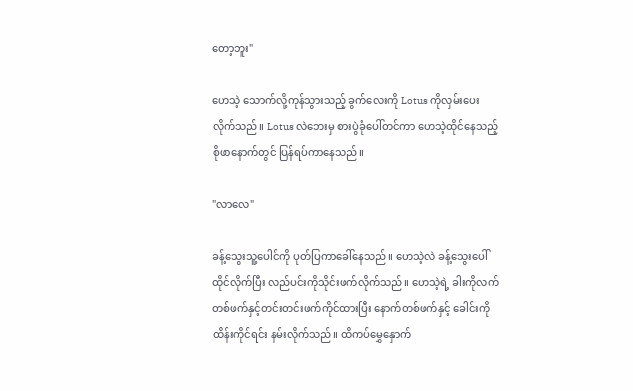တော့ဘူး"

ဟေသဲ့ သောက်လို့ကုန်သွားသည့် ခွက်လေးကို Lotus ကိုလှမ်းပေးလိုက်သည်။ Lotus လဲဘေးမှ စားပွဲခုံပေါ်တင်ကာ ဟေသဲ့ထိုင်နေသည့် စိုဖာနောက်တွင် ပြန်ရပ်ကာနေသည်။

"လာလေ"

ခန့်သွေးသူ့ပေါင်ကို ပုတ်ပြကာခေါ်နေသည်။ ဟေသဲ့လဲ ခန့်သွေးပေါ်ထိုင်လိုက်ပြီး လည်ပင်းကိုသိုင်းဖက်လိုက်သည်။ ဟေသဲ့ရဲ့ ခါးကိုလက်တစ်ဖက်နှင့်တင်းတင်းဖက်ကိုင်ထားပြီး နောက်တစ်ဖက်နှင့် ခေါင်းကိုထိန်းကိုင်ရင်း နမ်းလိုက်သည်။ ထိကပ်မွှေနှောက်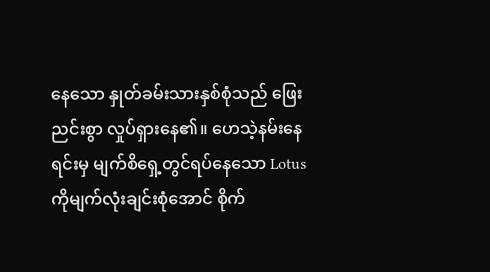နေသော နှုတ်ခမ်းသားနှစ်စုံသည် ဖြေးညင်းစွာ လှုပ်ရှားနေ၏။ ဟေသဲ့နမ်းနေရင်းမှ မျက်စိရှေ့တွင်ရပ်နေသော Lotus ကိုမျက်လုံးချင်းစုံအောင် စိုက်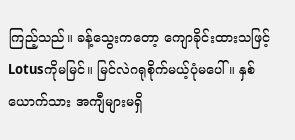ကြည့်သည်။ ခန့်သွေးကတော့ ကျောခိုင်းထားသဖြင့် Lotusကိုမမြင်။ မြင်လဲဂရုစိုက်မယ့်ပုံမပေါ်။ နှစ်ယောက်သား အကျီများမရှိ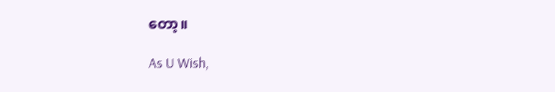တော့။

As U Wish,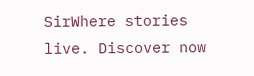SirWhere stories live. Discover now